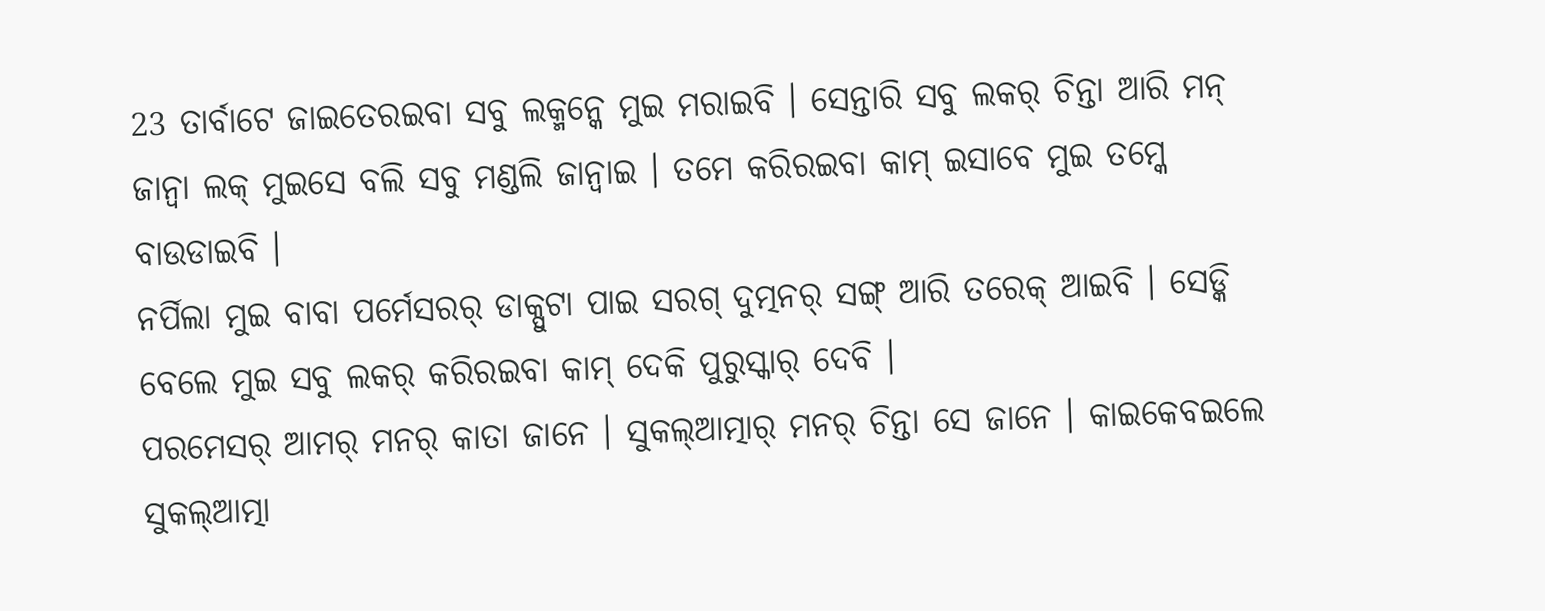23 ତାର୍ବାଟେ ଜାଇତେରଇବା ସବୁ ଲକ୍ମନ୍କେ ମୁଇ ମରାଇବି । ସେନ୍ତାରି ସବୁ ଲକର୍ ଚିନ୍ତା ଆରି ମନ୍ ଜାନ୍ବା ଲକ୍ ମୁଇସେ ବଲି ସବୁ ମଣ୍ଡଲି ଜାନ୍ବାଇ । ତମେ କରିରଇବା କାମ୍ ଇସାବେ ମୁଇ ତମ୍କେ ବାଉଡାଇବି ।
ନର୍ପିଲା ମୁଇ ବାବା ପର୍ମେସରର୍ ଡାକ୍ପୁଟା ପାଇ ସରଗ୍ ଦୁତ୍ମନର୍ ସଙ୍ଗ୍ ଆରି ତରେକ୍ ଆଇବି । ସେଡ୍କି ବେଲେ ମୁଇ ସବୁ ଲକର୍ କରିରଇବା କାମ୍ ଦେକି ପୁରୁସ୍କାର୍ ଦେବି ।
ପରମେସର୍ ଆମର୍ ମନର୍ କାତା ଜାନେ । ସୁକଲ୍ଆତ୍ମାର୍ ମନର୍ ଚିନ୍ତା ସେ ଜାନେ । କାଇକେବଇଲେ ସୁକଲ୍ଆତ୍ମା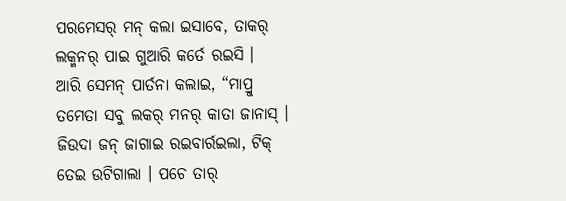ପରମେସର୍ ମନ୍ କଲା ଇସାବେ, ତାକର୍ ଲକ୍ମନର୍ ପାଇ ଗୁଆରି କର୍ତେ ରଇସି ।
ଆରି ସେମନ୍ ପାର୍ତନା କଲାଇ, “ମାପ୍ରୁ ତମେତା ସବୁ ଲକର୍ ମନର୍ କାତା ଜାନାସ୍ । ଜିଉଦା ଜନ୍ ଜାଗାଇ ରଇବାର୍ରଇଲା, ଟିକ୍ ତେଇ ଉଟିଗାଲା । ପଚେ ତାର୍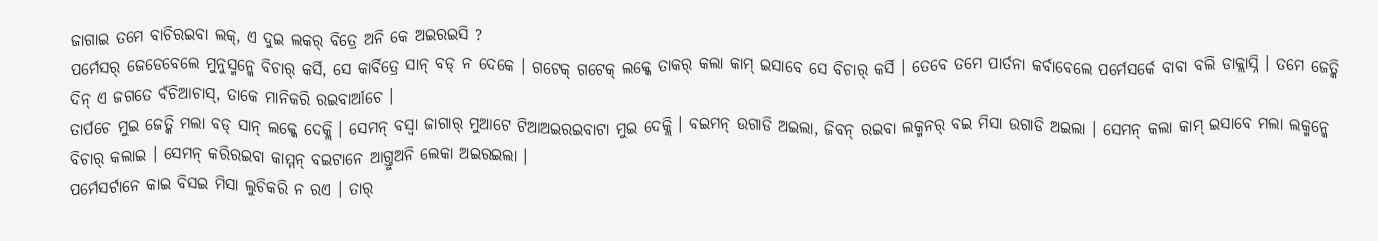ଜାଗାଇ ତମେ ବାଚିରଇବା ଲକ୍, ଏ ଦୁଇ ଲକର୍ ବିତ୍ରେ ଅନି କେ ଅଇରଇସି ?
ପର୍ମେସର୍ ଜେଡେବେଲେ ମୁନୁସ୍ମନ୍କେ ବିଚାର୍ କର୍ସି, ସେ କାର୍ବିତ୍ରେ ସାନ୍ ବଡ୍ ନ ଦେକେ । ଗଟେକ୍ ଗଟେକ୍ ଲକ୍କେ ତାକର୍ କଲା କାମ୍ ଇସାବେ ସେ ବିଚାର୍ କର୍ସି । ତେବେ ତମେ ପାର୍ତନା କର୍ବାବେଲେ ପର୍ମେସର୍କେ ବାବା ବଲି ଡାକ୍ଲାସ୍ନି । ତମେ ଜେତ୍କି ଦିନ୍ ଏ ଜଗତେ ବଁଚିଆଚାସ୍, ତାକେ ମାନିକରି ରଇବାର୍ଆଚେ ।
ତାର୍ପଚେ ମୁଇ ଜେତ୍କି ମଲା ବଡ୍ ସାନ୍ ଲକ୍କେ ଦେକ୍ଲି । ସେମନ୍ ବସ୍ବା ଜାଗାର୍ ମୁଆଟେ ଟିଆଅଇରଇବାଟା ମୁଇ ଦେକ୍ଲି । ବଇମନ୍ ଉଗାଡି ଅଇଲା, ଜିବନ୍ ରଇବା ଲକ୍ମନର୍ ବଇ ମିସା ଉଗାଡି ଅଇଲା । ସେମନ୍ କଲା କାମ୍ ଇସାବେ ମଲା ଲକ୍ମନ୍କେ ବିଚାର୍ କଲାଇ । ସେମନ୍ କରିରଇବା କାମ୍ମନ୍ ବଇଟାନେ ଆଗ୍ତୁଅନି ଲେକା ଅଇରଇଲା ।
ପର୍ମେସର୍ଟାନେ କାଇ ବିସଇ ମିସା ଲୁଚିକରି ନ ରଏ । ତାର୍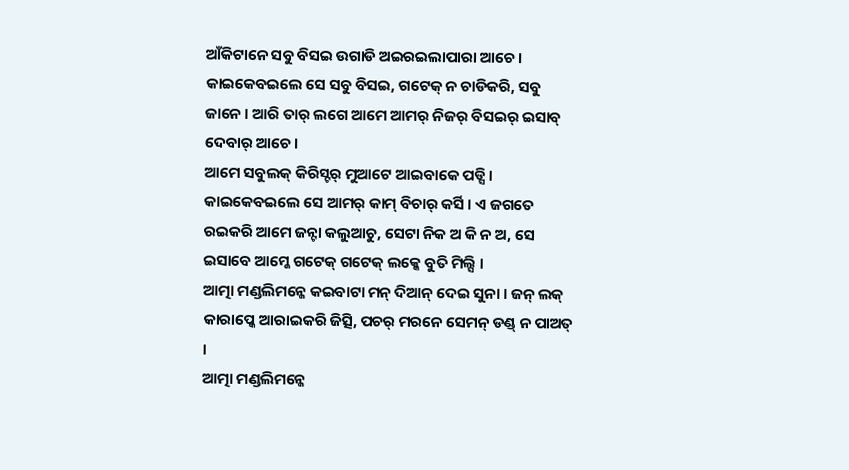ଆଁକିଟାନେ ସବୁ ବିସଇ ଉଗାଡି ଅଇରଇଲାପାରା ଆଚେ । କାଇକେବଇଲେ ସେ ସବୁ ବିସଇ, ଗଟେକ୍ ନ ଚାଡିକରି, ସବୁ ଜାନେ । ଆରି ତାର୍ ଲଗେ ଆମେ ଆମର୍ ନିଜର୍ ବିସଇର୍ ଇସାବ୍ ଦେବାର୍ ଆଚେ ।
ଆମେ ସବୁଲକ୍ କିରିସ୍ଟର୍ ମୁଆଟେ ଆଇବାକେ ପଡ୍ସି । କାଇକେବଇଲେ ସେ ଆମର୍ କାମ୍ ବିଚାର୍ କର୍ସି । ଏ ଜଗତେ ରଇକରି ଆମେ ଜନ୍ଟା କଲୁଆଚୁ, ସେଟା ନିକ ଅ କି ନ ଅ, ସେ ଇସାବେ ଆମ୍କେ ଗଟେକ୍ ଗଟେକ୍ ଲକ୍କେ ବୁତି ମିଲ୍ସି ।
ଆତ୍ମା ମଣ୍ଡଲିମନ୍କେ କଇବାଟା ମନ୍ ଦିଆନ୍ ଦେଇ ସୁନା । ଜନ୍ ଲକ୍ କାରାପ୍କେ ଆରାଇକରି ଜିତ୍ସି, ପଚର୍ ମରନେ ସେମନ୍ ଡଣ୍ଡ୍ ନ ପାଅତ୍ ।
ଆତ୍ମା ମଣ୍ଡଲିମନ୍କେ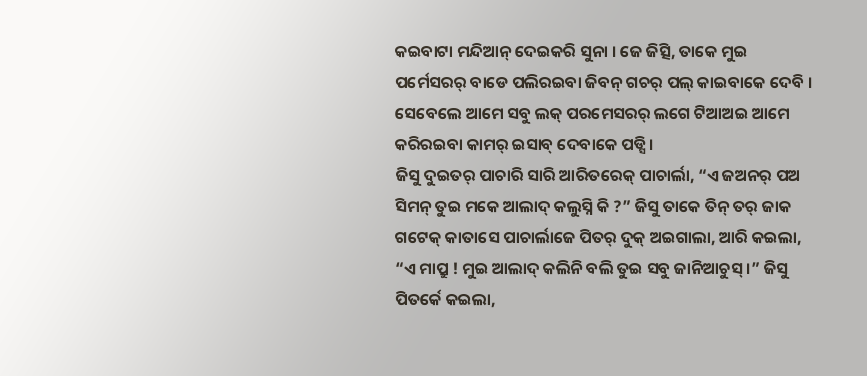କଇବାଟା ମନ୍ଦିଆନ୍ ଦେଇକରି ସୁନା । ଜେ ଜିତ୍ସି, ତାକେ ମୁଇ ପର୍ମେସରର୍ ବାଡେ ପଲିରଇବା ଜିବନ୍ ଗଚର୍ ପଲ୍ କାଇବାକେ ଦେବି ।
ସେବେଲେ ଆମେ ସବୁ ଲକ୍ ପରମେସରର୍ ଲଗେ ଟିଆଅଇ ଆମେ କରିରଇବା କାମର୍ ଇସାବ୍ ଦେବାକେ ପଡ୍ସି ।
ଜିସୁ ଦୁଇତର୍ ପାଚାରି ସାରି ଆରିତରେକ୍ ପାଚାର୍ଲା, “ଏ ଜଅନର୍ ପଅ ସିମନ୍ ତୁଇ ମକେ ଆଲାଦ୍ କଲୁସ୍ନି କି ?” ଜିସୁ ତାକେ ତିନ୍ ତର୍ ଜାକ ଗଟେକ୍ କାତାସେ ପାଚାର୍ଲାଜେ ପିତର୍ ଦୁକ୍ ଅଇଗାଲା, ଆରି କଇଲା, “ଏ ମାପ୍ରୁ ! ମୁଇ ଆଲାଦ୍ କଲିନି ବଲି ତୁଇ ସବୁ ଜାନିଆଚୁସ୍ ।” ଜିସୁ ପିତର୍କେ କଇଲା,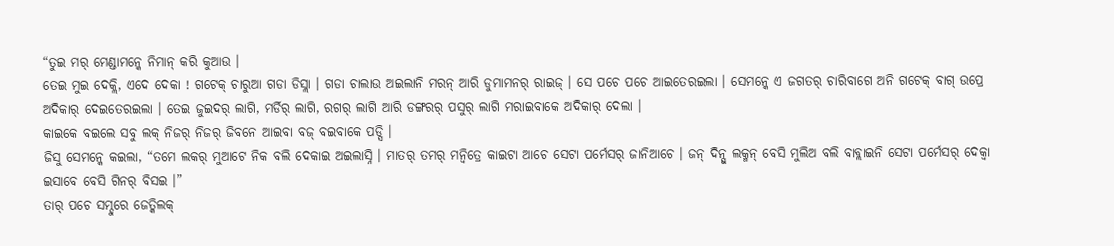“ତୁଇ ମର୍ ମେଣ୍ଡାମନ୍କେ ନିମାନ୍ କରି କୁଆଉ ।
ତେଇ ମୁଇ ଦେକ୍ଲି, ଏଦେ ଦେକା ! ଗଟେକ୍ ଚାରୁଆ ଗଡା ଡିସ୍ଲା । ଗଡା ଚାଲାଉ ଅଇଲାନି ମରନ୍ ଆରି ଡୁମାମନର୍ ରାଇଜ୍ । ସେ ପଚେ ପଚେ ଆଇତେରଇଲା । ସେମନ୍କେ ଏ ଜଗତର୍ ଚାରିବାଗେ ଅନି ଗଟେକ୍ ବାଗ୍ ଉପ୍ରେ ଅଦିକାର୍ ଦେଇତେରଇଲା । ତେଇ ଜୁଇଦର୍ ଲାଗି, ମର୍ଡିର୍ ଲାଗି, ରଗର୍ ଲାଗି ଆରି ଡଙ୍ଗରର୍ ପସୁର୍ ଲାଗି ମରାଇବାକେ ଅଦିକାର୍ ଦେଲା ।
କାଇକେ ବଇଲେ ସବୁ ଲକ୍ ନିଜର୍ ନିଜର୍ ଜିବନେ ଆଇବା ବଜ୍ ବଇବାକେ ପଡ୍ସି ।
ଜିସୁ ସେମନ୍କେ କଇଲା, “ତମେ ଲକର୍ ମୁଆଟେ ନିକ ବଲି ଦେକାଇ ଅଇଲାସ୍ନି । ମାତର୍ ତମର୍ ମନ୍ବିତ୍ରେ କାଇଟା ଆଚେ ସେଟା ପର୍ମେସର୍ ଜାନିଆଚେ । ଜନ୍ ଦିନ୍ସୁ ଲକ୍ମନ୍ ବେସି ମୁଲିଅ ବଲି ବାବ୍ଲାଇନି ସେଟା ପର୍ମେସର୍ ଦେକ୍ବା ଇସାବେ ବେସି ଗିନର୍ ବିସଇ ।”
ତାର୍ ପଚେ ସମ୍ଦୁରେ ଜେତ୍କିଲକ୍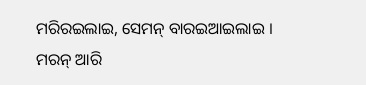ମରିରଇଲାଇ, ସେମନ୍ ବାରଇଆଇଲାଇ । ମରନ୍ ଆରି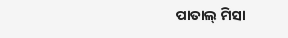ପାତାଲ୍ ମିସା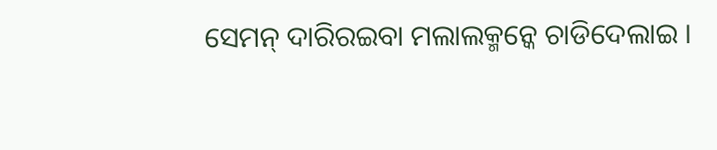ସେମନ୍ ଦାରିରଇବା ମଲାଲକ୍ମନ୍କେ ଚାଡିଦେଲାଇ ।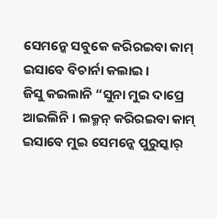ସେମନ୍କେ ସବୁକେ କରିରଇବା କାମ୍ ଇସାବେ ବିଚାର୍ନା କଲାଇ ।
ଜିସୁ କଇଲାନି “ସୁନା ମୁଇ ଦାପ୍ରେ ଆଇଲିନି । ଲକ୍ମନ୍ କରିରଇବା କାମ୍ ଇସାବେ ମୁଇ ସେମନ୍କେ ପୁରୁସ୍କାର୍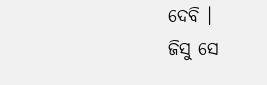ଦେବି ।
ଜିସୁ ସେ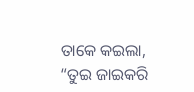ତାକେ କଇଲା, “ତୁଇ ଜାଇକରି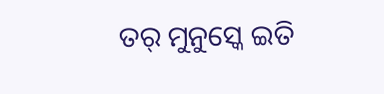ତର୍ ମୁନୁସ୍କେ ଇତି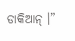ଡାକିଆନ୍ ।”